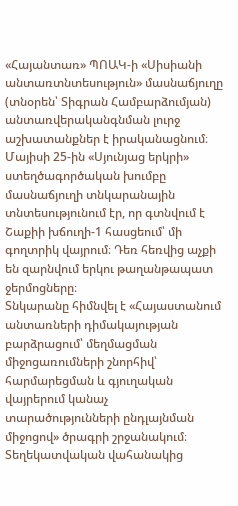«Հայանտառ» ՊՈԱԿ-ի «Սիսիանի անտառտնտեսություն» մասնաճյուղը (տնօրեն՝ Տիգրան Համբարձումյան) անտառվերականգնման լուրջ աշխատանքներ է իրականացնում։ Մայիսի 25-ին «Սյունյաց երկրի» ստեղծագործական խումբը մասնաճյուղի տնկարանային տնտեսությունում էր, որ գտնվում է Շաքիի խճուղի-1 հասցեում՝ մի գողտրիկ վայրում։ Դեռ հեռվից աչքի են զարնվում երկու թաղանթապատ ջերմոցները։
Տնկարանը հիմնվել է «Հայաստանում անտառների դիմակայության բարձրացում՝ մեղմացման միջոցառումների շնորհիվ՝ հարմարեցման և գյուղական վայրերում կանաչ տարածությունների ընդլայնման միջոցով» ծրագրի շրջանակում։
Տեղեկատվական վահանակից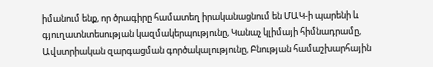իմանում ենք, որ ծրագիրը համատեղ իրականացնում են ՄԱԿ-ի պարենի և գյուղատնտեսության կազմակերպությունը, Կանաչ կլիմայի հիմնադրամը, Ավստրիական զարգացման գործակալությունը, Բնության համաշխարհային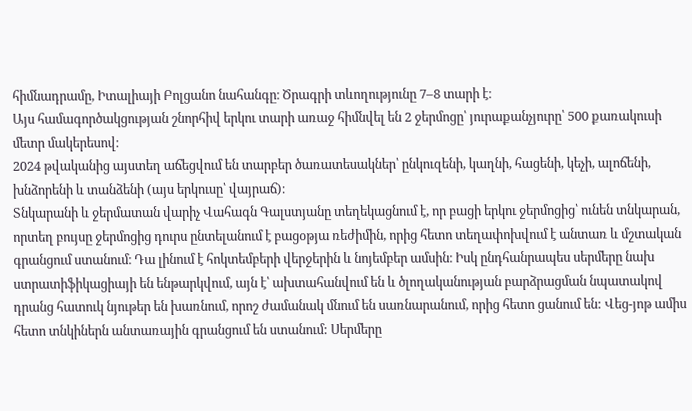հիմնադրամը, Իտալիայի Բոլցանո նահանգը։ Ծրագրի տևողությունը 7–8 տարի է։
Այս համագործակցության շնորհիվ երկու տարի առաջ հիմնվել են 2 ջերմոցը՝ յուրաքանչյուրը՝ 500 քառակուսի մետր մակերեսով։
2024 թվականից այստեղ աճեցվում են տարբեր ծառատեսակներ՝ ընկուզենի, կաղնի, հացենի, կեչի, ալոճենի, խնձորենի և տանձենի (այս երկուսը՝ վայրաճ)։
Տնկարանի և ջերմատան վարիչ Վահագն Գալստյանը տեղեկացնում է, որ բացի երկու ջերմոցից՝ ունեն տնկարան, որտեղ բույսը ջերմոցից դուրս ընտելանում է բացօթյա ռեժիմին, որից հետո տեղափոխվում է անտառ և մշտական գրանցում ստանում։ Դա լինում է հոկտեմբերի վերջերին և նոյեմբեր ամսին։ Իսկ ընդհանրապես սերմերը նախ ստրատիֆիկացիայի են ենթարկվում, այն է՝ ախտահանվում են և ծլողականության բարձրացման նպատակով դրանց հատուկ նյութեր են խառնում, որոշ ժամանակ մնում են սառնարանում, որից հետո ցանում են: Վեց-յոթ ամիս հետո տնկիներն անտառային գրանցում են ստանում: Սերմերը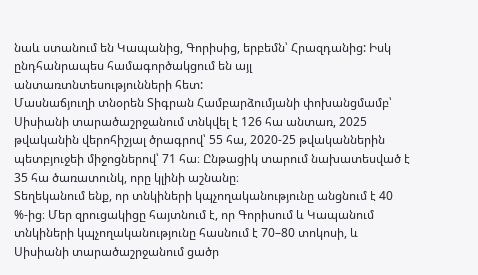նաև ստանում են Կապանից, Գորիսից, երբեմն՝ Հրազդանից: Իսկ ընդհանրապես համագործակցում են այլ անտառտնտեսությունների հետ:
Մասնաճյուղի տնօրեն Տիգրան Համբարձումյանի փոխանցմամբ՝ Սիսիանի տարածաշրջանում տնկվել է 126 հա անտառ, 2025 թվականին վերոհիշյալ ծրագրով՝ 55 հա, 2020-25 թվականներին պետբյուջեի միջոցներով՝ 71 հա։ Ընթացիկ տարում նախատեսված է 35 հա ծառատունկ, որը կլինի աշնանը։
Տեղեկանում ենք, որ տնկիների կպչողականությունը անցնում է 40 %-ից։ Մեր զրուցակիցը հայտնում է, որ Գորիսում և Կապանում տնկիների կպչողականությունը հասնում է 70–80 տոկոսի, և Սիսիանի տարածաշրջանում ցածր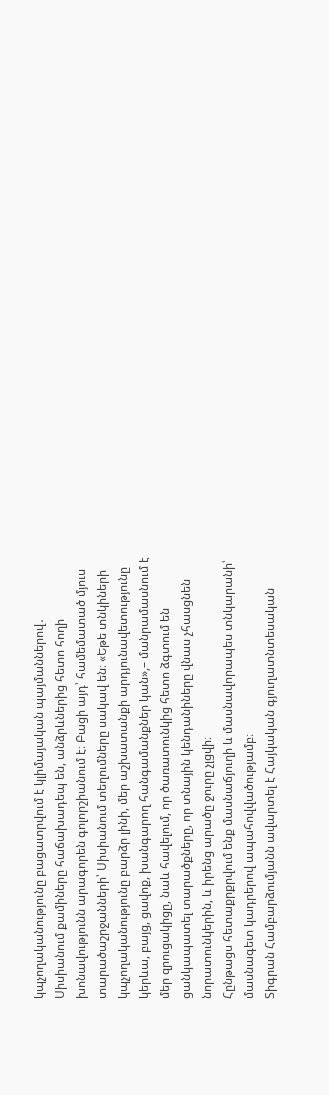կպչողականությունը բացատրվում է կլիմայական պայմաններով․ Սիսիանում քամիները հաճախադեպ են, անձրևներից հետո հողի խոնավությունն արագորեն գոլորշիանում է։ Բացի այդ՝ համեմատած մյուս տարածաշրջանների՝ Սիսիանում տեղումները սակավ են։ «Եթե տնկիների կպչողականությունը բարձր լինի, մեր աշխատանքի արդյունավետությունը կերևա, բայց, ցավոք, խանգարող հանգամանքներ կան»,– մանրամասնում է մեր զրուցակիցը, նաև հավելում, որ ծառատունկից հետո ձգտում են ցանկապատել տարածքները, որ տնային կենդանիները վնաս չհասցնեն նորատունկերին, և իրենց արածը ջուրը չլցվի։
Հընթացս հետաքրքրվում ենք մասնաճյուղի և մասնավորապես տնկարանի՝ մասնագետ կադրերով ապահովվածությամբ։
Տիգրան Համբարձումյանն ավարտել է Հայկական գյուղատնտեսական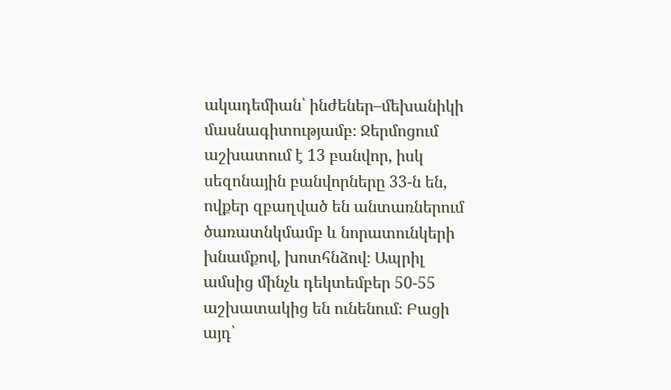ակադեմիան՝ ինժեներ–մեխանիկի մասնագիտությամբ։ Ջերմոցում աշխատում է 13 բանվոր, իսկ սեզոնային բանվորները 33-ն են, ովքեր զբաղված են անտառներում ծառատնկմամբ և նորատունկերի խնամքով, խոտհնձով։ Ապրիլ ամսից մինչև դեկտեմբեր 50-55 աշխատակից են ունենում։ Բացի այդ՝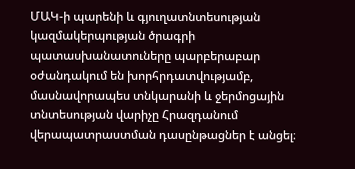ՄԱԿ-ի պարենի և գյուղատնտեսության կազմակերպության ծրագրի պատասխանատուները պարբերաբար օժանդակում են խորհրդատվությամբ, մասնավորապես տնկարանի և ջերմոցային տնտեսության վարիչը Հրազդանում վերապատրաստման դասընթացներ է անցել։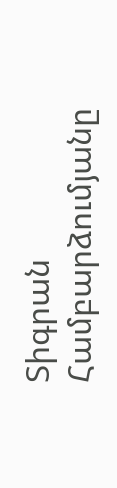Տիգրան Համբարձումյանը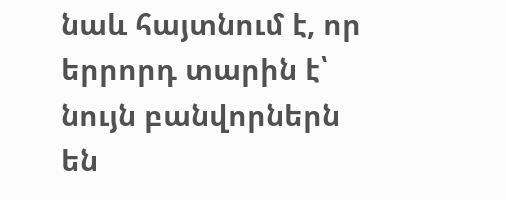նաև հայտնում է, որ երրորդ տարին է՝ նույն բանվորներն են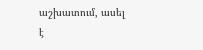աշխատում, ասել է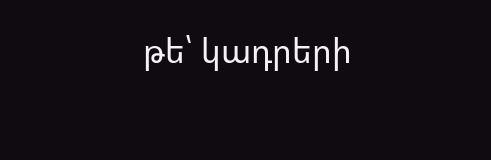թե՝ կադրերի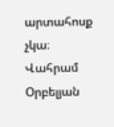արտահոսք չկա։
Վահրամ Օրբելյան